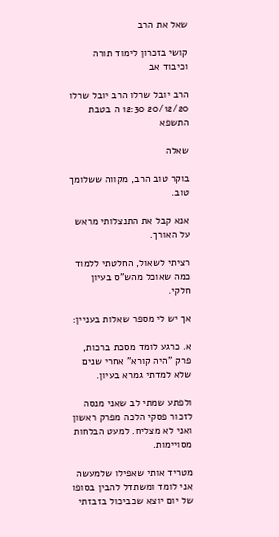שאל את הרב

קושי בזכרון לימוד תורה וכיבוד אב

הרב יובל שרלו הרב יובל שרלו 20/12/20 12:30 ה בטבת התשפא

שאלה

בוקר טוב הרב, מקווה ששלומך טוב.

אנא קבל את התנצלותי מראש על האורך.

רציתי לשאול, החלטתי ללמוד כמה שאוכל מהש"ס בעיון חלקי.

אך יש לי מספר שאלות בעניין:

א. כרגע לומד מסכת ברכות, פרק "היה קורא" אחרי שנים שלא למדתי גמרא בעיון.

ולפתע שמתי לב שאני מנסה לזכור פסקי הלכה מפרק ראשון ואני לא מצליח. למעט הבלחות מסויימות.

מטריד אותי שאפילו שלמעשה אני לומד ומשתדל להבין בסופו של יום יוצא שכביכול בזבזתי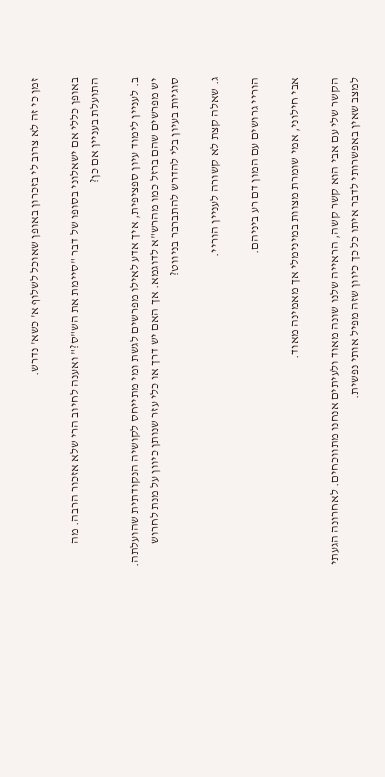זמן כי זה לא צרוב לי בזכרון באופן שאוכל לשלוף א' כשא' נדרש.

באופן כללי אם ישאלוני בסופו של דבר "סיימת את הש"ס?" ואענה לחיוב הרי שלא אזכור הרבה. מה התועלת בעניין אם כן?

ב. לעניין לימוד עיון ספציפית, איך אדע לאילו מפרשים לגשת ומי מתייחס לקושיה הנקודתית שהועלתה. יש מפרשים שהם ברזל כמו מהרש"א לדוגמא. אך האם יש דרך או כלי עזר שנותן כיוון על מנת לחרוש סוגיות בעיון בלי להדרש להתברבר בניווט?

ג. שאלה קצת לא קשורה לעניין הוריי.

הוריי גרושים עם המון דם רע ביניהם.

אבי חילוני, אמי שומרת מצוות במינימלי אך מאמינה מאוד.

הקשר שלי עם אבי הוא קשר קשה, הראייה שלנו שונה מאוד ולעיתים אנחנו מתווכחים. לאחרונה הגעתי למצב שאין באפשרותי לדבר איתו כל כך כיוון שזה מפיל אותי נפשית.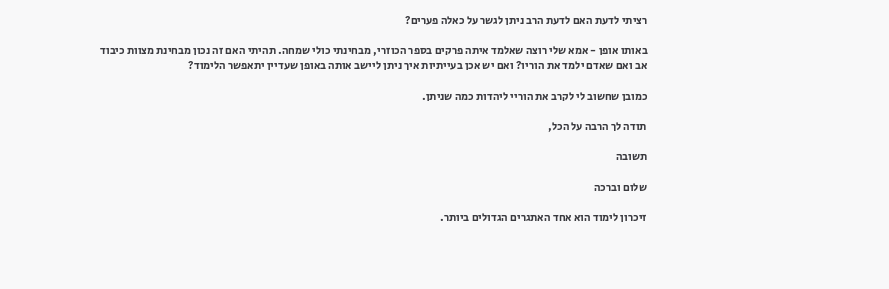רציתי לדעת האם לדעת הרב ניתן לגשר על כאלה פערים?

באותו אופן - אמא שלי רוצה שאלמד איתה פרקים בספר הכוזרי, מבחינתי כולי שמחה. תהיתי האם זה נכון מבחינת מצוות כיבוד אב ואם שאדם ילמד את הוריו? ואם יש אכן בעייתיות איך ניתן ליישב אותה באופן שעדיין יתאפשר הלימוד?

כמובן שחשוב לי לקרב את הוריי ליהדות כמה שניתן.

תודה לך הרבה על הכל,

תשובה

שלום וברכה

זיכרון לימוד הוא אחד האתגרים הגדולים ביותר.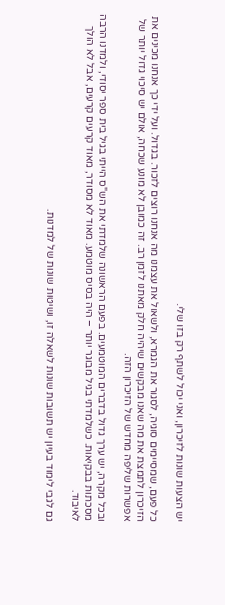יש הצעות שונות לזיכרון, ואני יכול לשתף רק בזו שלי.

כל פעם, שמסיימים סוגיה, לסגור את הגמרא, ולשאול את עצמנו מה אנחנו רוצים לזכור. בגדול. ועל ידי כך אנחנו מכינים את הזיכרון לתמצת את מה שאנו מבקשים שיהיה חלק מאתנו לזמן רב. זה כמובן לא מונע שכחה, אולם יש סיכוי גדול יותר של אפשרות שליפה מחדש של הזיכרון הזה.

ובכל מקרה, יש ערך גדול בדברים המוטמעים. בפעם הראשונה שלמדתי את הש"ס הייתי בגיל בית ספר יסודי, ולמדנו הרבה מסכתות בבקיאות. כשלמדתי בגיל מבוגר יותר – היה בסיס מוטמע. מאוד לא מסודר, מאוד קרעים קרעים, אבל לא הולך לאיבוד.

גם לגבי לימוד בעיון יש תשובות שונות לשאלה זו, ושיטות שונות של למדנות.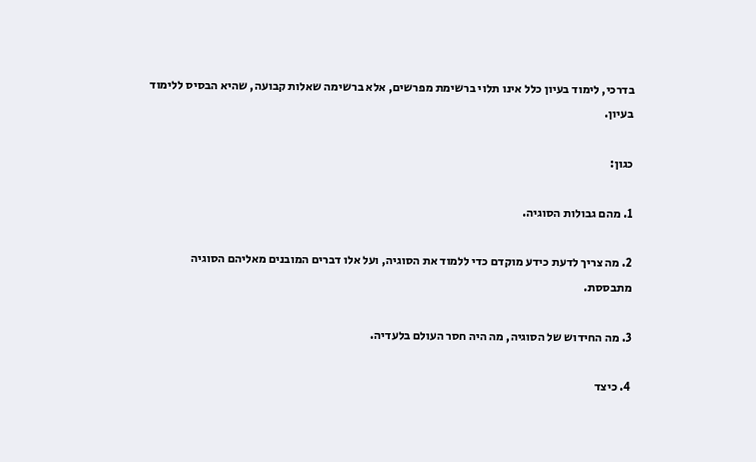בדרכי, לימוד בעיון כלל אינו תלוי ברשימת מפרשים, אלא ברשימה שאלות קבועה, שהיא הבסיס ללימוד בעיון.

כגון:

1. מהם גבולות הסוגיה.

2. מה צריך לדעת כידע מוקדם כדי ללמוד את הסוגיה, ועל אלו דברים המובנים מאליהם הסוגיה מתבססת.

3. מה החידוש של הסוגיה, מה היה חסר העולם בלעדיה.

4. כיצד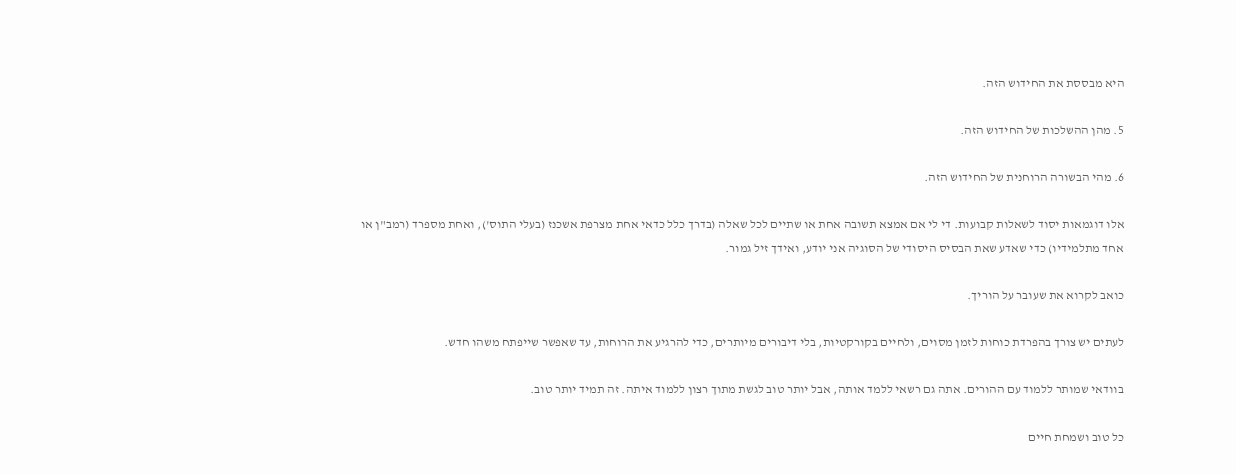היא מבססת את החידוש הזה.

5. מהן ההשלכות של החידוש הזה.

6. מהי הבשורה הרוחנית של החידוש הזה.

אלו דוגמאות יסוד לשאלות קבועות. די לי אם אמצא תשובה אחת או שתיים לכל שאלה (בדרך כלל כדאי אחת מצרפת אשכנז (בעלי התוס'), ואחת מספרד (רמב"ן או אחד מתלמידיו) כדי שאדע שאת הבסיס היסודי של הסוגיה אני יודע, ואידך זיל גמור.

כואב לקרוא את שעובר על הוריך.

לעתים יש צורך בהפרדת כוחות לזמן מסוים, ולחיים בקורקטיות, בלי דיבורים מיותרים, כדי להרגיע את הרוחות, עד שאפשר שייפתח משהו חדש.

בוודאי שמותר ללמוד עם ההורים. אתה גם רשאי ללמד אותה, אבל יותר טוב לגשת מתוך רצון ללמוד איתה. זה תמיד יותר טוב.

כל טוב ושמחת חיים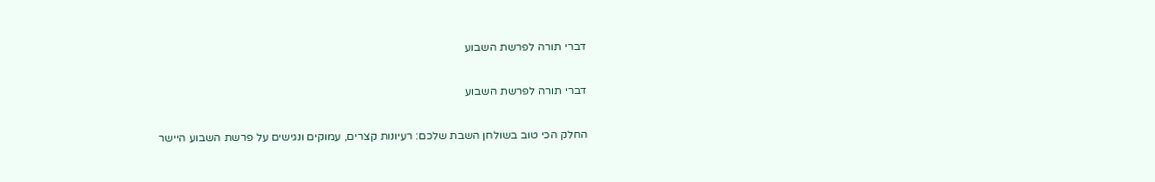דברי תורה לפרשת השבוע

דברי תורה לפרשת השבוע

החלק הכי טוב בשולחן השבת שלכם: רעיונות קצרים, עמוקים ונגישים על פרשת השבוע היישר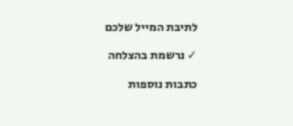לתיבת המייל שלכם

✓ נרשמת בהצלחה

כתבות נוספות